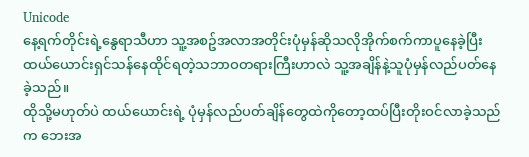Unicode
နေ့ရက်တိုင်းရဲ့နွေရာသီဟာ သူ့အစဥ်အလာအတိုင်းပုံမှန်ဆိုသလိုအိုက်စက်ကာပူနေခဲ့ပြီး ထယ်ယောင်းရှင်သန်နေထိုင်ရတဲ့သဘာဝတရားကြီးဟာလဲ သူ့အချိန်နဲ့သူပုံမှန်လည်ပတ်နေခဲ့သည်။
ထိုသို့မဟုတ်ပဲ ထယ်ယောင်းရဲ့ ပုံမှန်လည်ပတ်ချိန်တွေထဲကိုတော့ထပ်ပြီးတိုးဝင်လာခဲ့သည်က ဘေးအ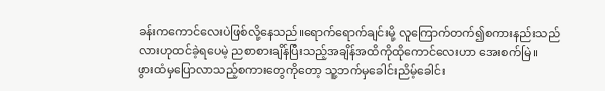ခန်းကကောင်လေးပဲဖြစ်လို့နေသည်။ရောက်ရောက်ချင်းမို့ လူကြောက်တက်၍စကားနည်းသည်လားဟုထင်ခဲ့ရပေမဲ့ ညစာစားချိန်ပြီးသည့်အချိန်အထိကိုထိုကောင်လေးဟာ အေးစက်မြဲ။
ဖွားထံမှပြောလာသည့်စကားတွေကိုတော့ သူ့ဘက်မှခေါင်းညိမ့်ခေါင်း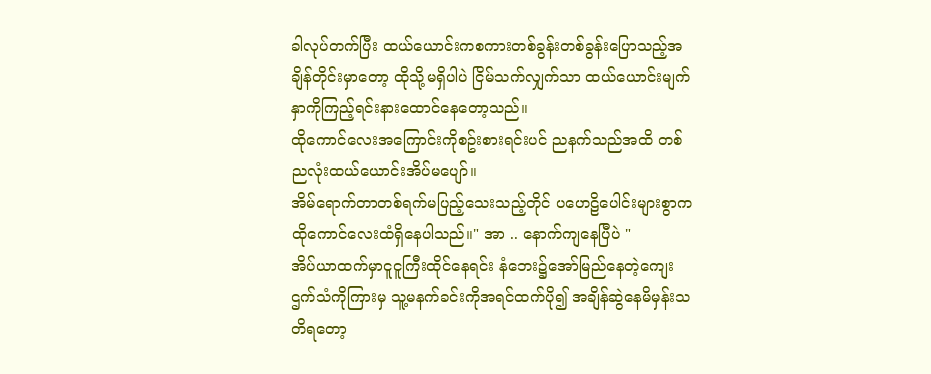ခါလုပ်တက်ပြီး ထယ်ယောင်းကစကားတစ်ခွန်းတစ်ခွန်းပြောသည့်အချိန်တိုင်းမှာတော့ ထိုသို့မရှိပါပဲ ငြိမ်သက်လျှက်သာ ထယ်ယောင်းမျက်နှာကိုကြည့်ရင်းနားထောင်နေတော့သည်။
ထိုကောင်လေးအကြောင်းကိုစဥ်းစားရင်းပင် ညနက်သည်အထိ တစ်ညလုံးထယ်ယောင်းအိပ်မပျော်။
အိမ်ရောက်တာတစ်ရက်မပြည့်သေးသည့်တိုင် ပဟေဠိပေါင်းများစွာကထိုကောင်လေးထံရှိနေပါသည်။" အာ .. နောက်ကျနေပြီပဲ "
အိပ်ယာထက်မှာငူငူကြီးထိုင်နေရင်း နံဘေး၌အော်မြည်နေတဲ့ကျေးဌက်သံကိုကြားမှ သူ့မနက်ခင်းကိုအရင်ထက်ပို၍ အချိန်ဆွဲနေမိမှန်းသတိရတော့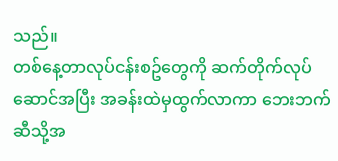သည်။
တစ်နေ့တာလုပ်ငန်းစဥ်တွေကို ဆက်တိုက်လုပ်ဆောင်အပြီး အခန်းထဲမှထွက်လာကာ ဘေးဘက်ဆီသို့အ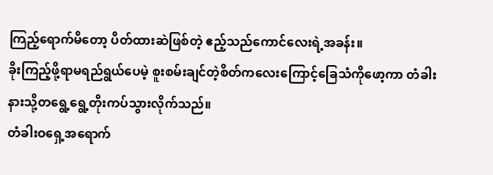ကြည့်ရောက်မိတော့ ပိတ်ထားဆဲဖြစ်တဲ့ ဧည့်သည်ကောင်လေးရဲ့အခန်း။
ခိုးကြည့်ဖို့ရာမရည်ရွယ်ပေမဲ့ စူးစမ်းချင်တဲ့စိတ်ကလေးကြောင့်ခြေသံကိုဖော့ကာ တံခါးနားသို့တရွေ့ရွေ့တိုးကပ်သွားလိုက်သည်။
တံခါးဝရှေ့အရောက်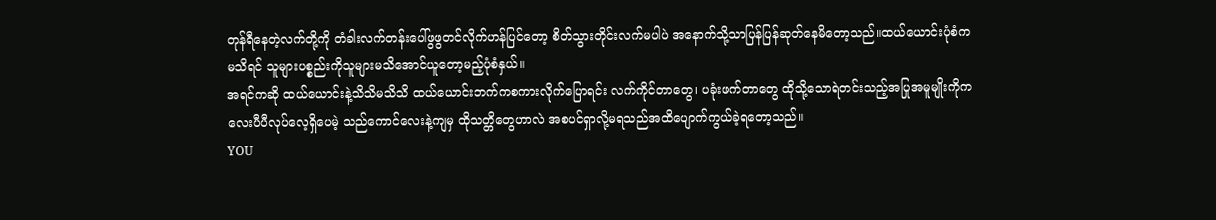တုန်ရီနေတဲ့လက်တို့ကို တံခါးလက်တန်းပေါ်ဖွဖွတင်လိုက်ဟန်ပြင်တော့ စိတ်သွားတိုင်းလက်မပါပဲ အနောက်သို့သာပြန်ပြန်ဆုတ်နေမိတော့သည်။ထယ်ယောင်းပုံစံကမသိရင် သူများပစ္စည်းကိုသူများမသိအောင်ယူတော့မည့်ပုံစံနှယ်။
အရင်ကဆို ထယ်ယောင်းနဲ့သိသိမသိသိ ထယ်ယောင်းဘက်ကစကားလိုက်ပြောရင်း လက်ကိုင်တာတွေ၊ ပခုံးဖက်တာတွေ ထိုသို့သောရဲတင်းသည့်အပြုအမူမျိုးကိုကလေးပီပီလုပ်လေ့ရှိပေမဲ့ သည်ကောင်လေးနဲ့ကျမှ ထိုသတ္တိတွေဟာလဲ အစပင်ရှာလို့မရသည်အထိပျောက်ကွယ်ခဲ့ရတော့သည်။
YOU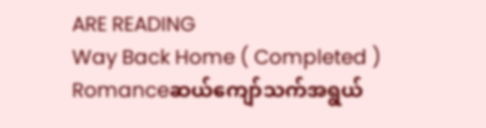ARE READING
Way Back Home ( Completed )
Romanceဆယ်ကျော်သက်အရွယ်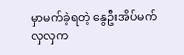မှာမက်ခဲ့ရတဲ့ နွေဦးအိပ်မက်လှလှက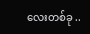လေးတစ်ခု ..